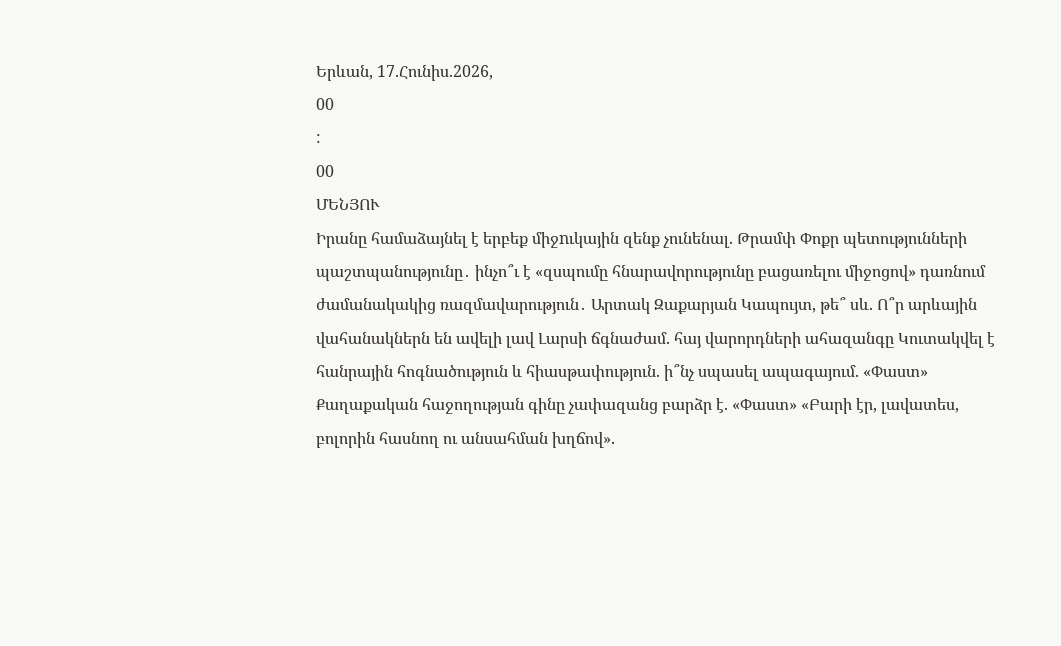Երևան, 17.Հունիս.2026,
00
:
00
ՄԵՆՅՈՒ
Իրանը համաձայնել է երբեք միջnւկային զենք չունենալ. Թրամփ Փոքր պետությունների պաշտպանությունը․ ինչո՞ւ է «զսպումը հնարավորությունը բացառելու միջոցով» դառնում ժամանակակից ռազմավարություն․ Արտակ Զաքարյան Կապույտ, թե՞ սև. Ո՞ր արևային վահանակներն են ավելի լավ Լարսի ճգնաժամ. հայ վարորդների ահազանգը Կուտակվել է հանրային հոգնածություն և հիասթափություն. ի՞նչ սպասել ապագայում. «Փաստ» Քաղաքական հաջողության գինը չափազանց բարձր է. «Փաստ» «Բարի էր, լավատես, բոլորին հասնող ու անսահման խղճով».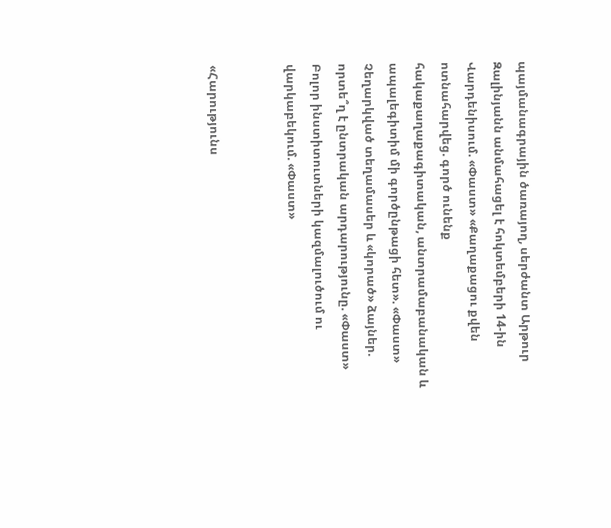պայմանագրային ծառայող, սերժանտ Արթուր Զալինյանն անմահացել է հոկտեմբերի 14-ին Վարդենիսում. «Փաստ» «Քաղաքացու քվեն ոտնահարվեց. գործ ունենք հակաքաղաքագիտական, անտրամաբանական և ապալեգիտիմ մի գործընթացի հետ». «Փաստ» Չեղարկված տեղամասեր և «կորած» ձայներ. որտե՞ղ է ընտրական արդարությունը. «Փաստ» Բոլոր ինստիտուտների կազմալուծում ու վարկաբեկում. «Փաստ»


«Հարությունս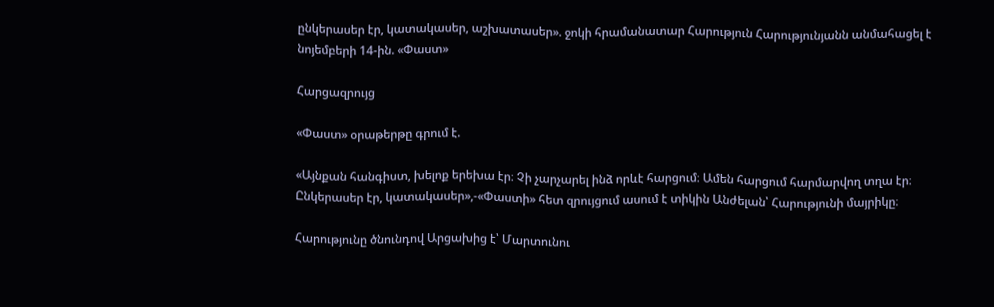ընկերասեր էր, կատակասեր, աշխատասեր». ջոկի հրամանատար Հարություն Հարությունյանն անմահացել է նոյեմբերի 14-ին. «Փաստ»

Հարցազրույց

«Փաստ» օրաթերթը գրում է.

«Այնքան հանգիստ, խելոք երեխա էր։ Չի չարչարել ինձ որևէ հարցում։ Ամեն հարցում հարմարվող տղա էր։ Ընկերասեր էր, կատակասեր»,-«Փաստի» հետ զրույցում ասում է տիկին Անժելան՝ Հարությունի մայրիկը։

Հարությունը ծնունդով Արցախից է՝ Մարտունու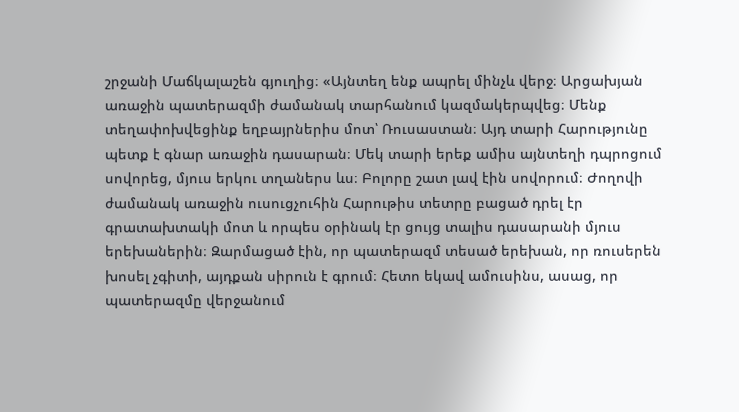շրջանի Մաճկալաշեն գյուղից։ «Այնտեղ ենք ապրել մինչև վերջ։ Արցախյան առաջին պատերազմի ժամանակ տարհանում կազմակերպվեց։ Մենք տեղափոխվեցինք եղբայրներիս մոտ՝ Ռուսաստան։ Այդ տարի Հարությունը պետք է գնար առաջին դասարան։ Մեկ տարի երեք ամիս այնտեղի դպրոցում սովորեց, մյուս երկու տղաներս ևս։ Բոլորը շատ լավ էին սովորում։ Ժողովի ժամանակ առաջին ուսուցչուհին Հարութիս տետրը բացած դրել էր գրատախտակի մոտ և որպես օրինակ էր ցույց տալիս դասարանի մյուս երեխաներին։ Զարմացած էին, որ պատերազմ տեսած երեխան, որ ռուսերեն խոսել չգիտի, այդքան սիրուն է գրում։ Հետո եկավ ամուսինս, ասաց, որ պատերազմը վերջանում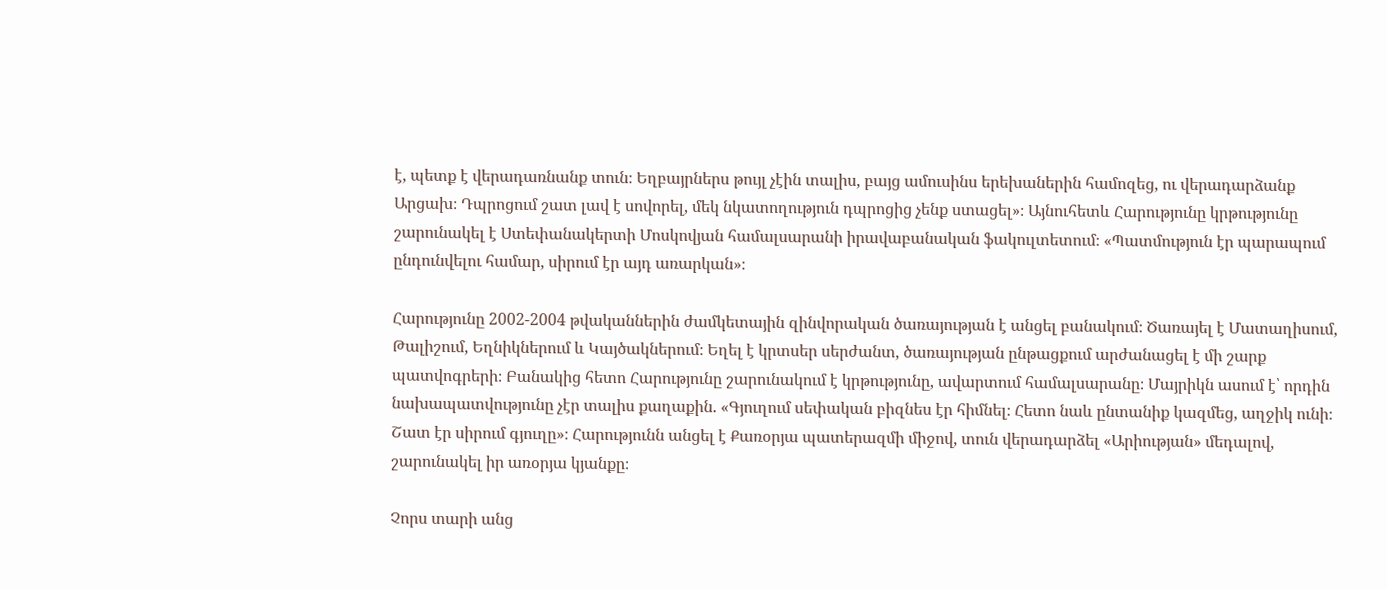է, պետք է վերադառնանք տուն։ Եղբայրներս թույլ չէին տալիս, բայց ամուսինս երեխաներին համոզեց, ու վերադարձանք Արցախ։ Դպրոցում շատ լավ է սովորել, մեկ նկատողություն դպրոցից չենք ստացել»։ Այնուհետև Հարությունը կրթությունը շարունակել է Ստեփանակերտի Մոսկովյան համալսարանի իրավաբանական ֆակուլտետում։ «Պատմություն էր պարապում ընդունվելու համար, սիրում էր այդ առարկան»։

Հարությունը 2002-2004 թվականներին ժամկետային զինվորական ծառայության է անցել բանակում։ Ծառայել է Մատաղիսում, Թալիշում, Եղնիկներում և Կայծակներում։ Եղել է կրտսեր սերժանտ, ծառայության ընթացքում արժանացել է մի շարք պատվոգրերի։ Բանակից հետո Հարությունը շարունակում է կրթությունը, ավարտում համալսարանը։ Մայրիկն ասում է՝ որդին նախապատվությունը չէր տալիս քաղաքին. «Գյուղում սեփական բիզնես էր հիմնել։ Հետո նաև ընտանիք կազմեց, աղջիկ ունի։ Շատ էր սիրում գյուղը»։ Հարությունն անցել է Քառօրյա պատերազմի միջով, տուն վերադարձել «Արիության» մեդալով, շարունակել իր առօրյա կյանքը։

Չորս տարի անց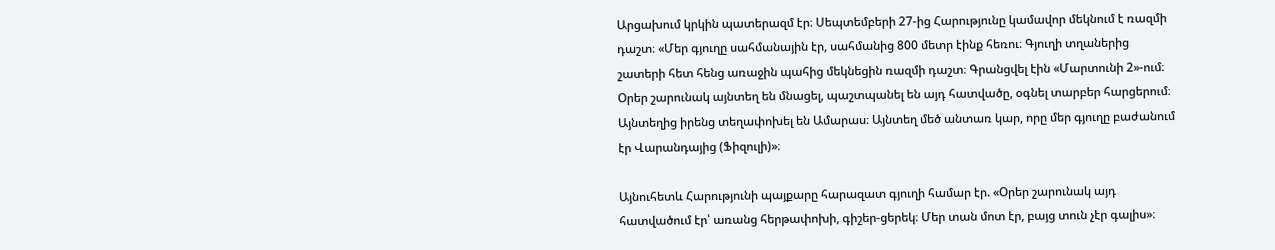Արցախում կրկին պատերազմ էր։ Սեպտեմբերի 27-ից Հարությունը կամավոր մեկնում է ռազմի դաշտ։ «Մեր գյուղը սահմանային էր, սահմանից 800 մետր էինք հեռու։ Գյուղի տղաներից շատերի հետ հենց առաջին պահից մեկնեցին ռազմի դաշտ։ Գրանցվել էին «Մարտունի 2»-ում։ Օրեր շարունակ այնտեղ են մնացել, պաշտպանել են այդ հատվածը, օգնել տարբեր հարցերում։ Այնտեղից իրենց տեղափոխել են Ամարաս։ Այնտեղ մեծ անտառ կար, որը մեր գյուղը բաժանում էր Վարանդայից (Ֆիզուլի)»։

Այնուհետև Հարությունի պայքարը հարազատ գյուղի համար էր. «Օրեր շարունակ այդ հատվածում էր՝ առանց հերթափոխի, գիշեր-ցերեկ։ Մեր տան մոտ էր, բայց տուն չէր գալիս»։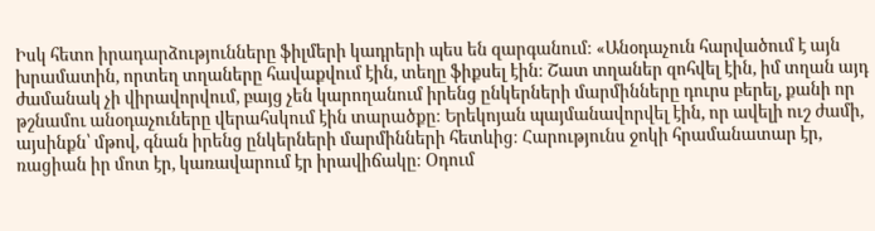Իսկ հետո իրադարձությունները ֆիլմերի կադրերի պես են զարգանում։ «Անօդաչուն հարվածում է այն խրամատին, որտեղ տղաները հավաքվում էին, տեղը ֆիքսել էին։ Շատ տղաներ զոհվել էին, իմ տղան այդ ժամանակ չի վիրավորվում, բայց չեն կարողանում իրենց ընկերների մարմինները դուրս բերել, քանի որ թշնամու անօդաչուները վերահսկում էին տարածքը։ Երեկոյան պայմանավորվել էին, որ ավելի ուշ ժամի, այսինքն՝ մթով, գնան իրենց ընկերների մարմինների հետևից։ Հարությունս ջոկի հրամանատար էր, ռացիան իր մոտ էր, կառավարում էր իրավիճակը։ Օդում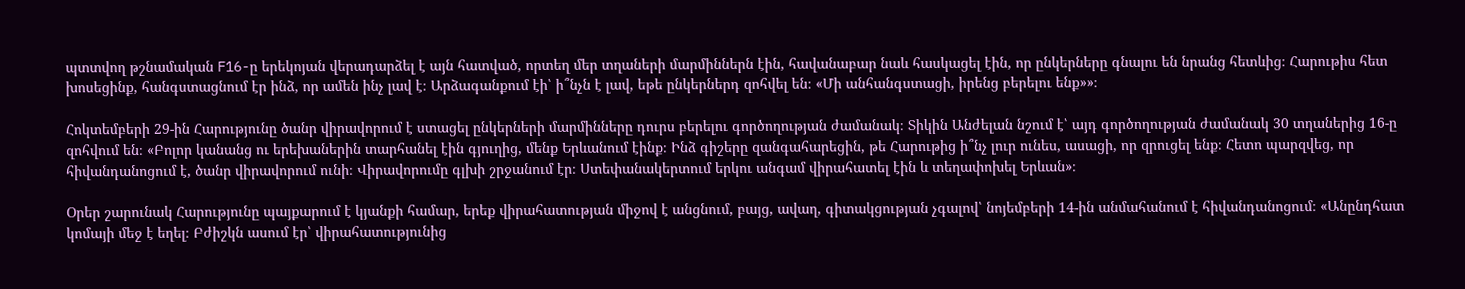պտտվող թշնամական F16-ը երեկոյան վերադարձել է այն հատված, որտեղ մեր տղաների մարմիններն էին, հավանաբար նաև հասկացել էին, որ ընկերները գնալու են նրանց հետևից։ Հարութիս հետ խոսեցինք, հանգստացնում էր ինձ, որ ամեն ինչ լավ է։ Արձագանքում էի՝ ի՞նչն է լավ, եթե ընկերներդ զոհվել են։ «Մի անհանգստացի, իրենց բերելու ենք»»։

Հոկտեմբերի 29-ին Հարությունը ծանր վիրավորում է ստացել ընկերների մարմինները դուրս բերելու գործողության ժամանակ։ Տիկին Անժելան նշում է՝ այդ գործողության ժամանակ 30 տղաներից 16-ը զոհվում են։ «Բոլոր կանանց ու երեխաներին տարհանել էին գյուղից, մենք Երևանում էինք։ Ինձ գիշերը զանգահարեցին, թե Հարութից ի՞նչ լուր ունես, ասացի, որ զրուցել ենք։ Հետո պարզվեց, որ հիվանդանոցում է, ծանր վիրավորում ունի։ Վիրավորումը գլխի շրջանում էր։ Ստեփանակերտում երկու անգամ վիրահատել էին և տեղափոխել Երևան»։

Օրեր շարունակ Հարությունը պայքարում է կյանքի համար, երեք վիրահատության միջով է անցնում, բայց, ավաղ, գիտակցության չգալով՝ նոյեմբերի 14-ին անմահանում է հիվանդանոցում։ «Անընդհատ կոմայի մեջ է եղել։ Բժիշկն ասում էր՝ վիրահատությունից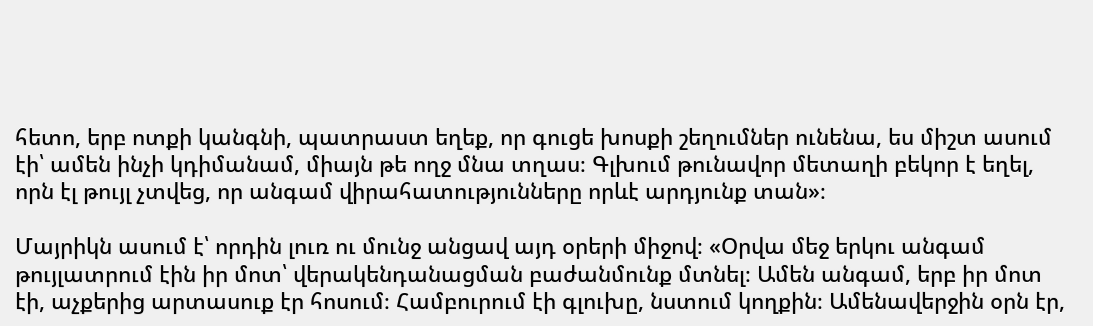հետո, երբ ոտքի կանգնի, պատրաստ եղեք, որ գուցե խոսքի շեղումներ ունենա, ես միշտ ասում էի՝ ամեն ինչի կդիմանամ, միայն թե ողջ մնա տղաս։ Գլխում թունավոր մետաղի բեկոր է եղել, որն էլ թույլ չտվեց, որ անգամ վիրահատությունները որևէ արդյունք տան»։

Մայրիկն ասում է՝ որդին լուռ ու մունջ անցավ այդ օրերի միջով։ «Օրվա մեջ երկու անգամ թույլատրում էին իր մոտ՝ վերակենդանացման բաժանմունք մտնել։ Ամեն անգամ, երբ իր մոտ էի, աչքերից արտասուք էր հոսում։ Համբուրում էի գլուխը, նստում կողքին։ Ամենավերջին օրն էր,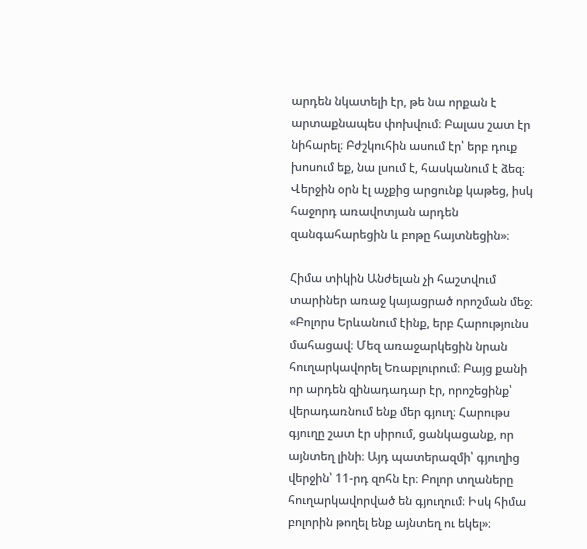արդեն նկատելի էր, թե նա որքան է արտաքնապես փոխվում։ Բալաս շատ էր նիհարել։ Բժշկուհին ասում էր՝ երբ դուք խոսում եք, նա լսում է, հասկանում է ձեզ։ Վերջին օրն էլ աչքից արցունք կաթեց, իսկ հաջորդ առավոտյան արդեն զանգահարեցին և բոթը հայտնեցին»։

Հիմա տիկին Անժելան չի հաշտվում տարիներ առաջ կայացրած որոշման մեջ։ «Բոլորս Երևանում էինք, երբ Հարությունս մահացավ։ Մեզ առաջարկեցին նրան հուղարկավորել Եռաբլուրում։ Բայց քանի որ արդեն զինադադար էր, որոշեցինք՝ վերադառնում ենք մեր գյուղ։ Հարութս գյուղը շատ էր սիրում, ցանկացանք, որ այնտեղ լինի։ Այդ պատերազմի՝ գյուղից վերջին՝ 11-րդ զոհն էր։ Բոլոր տղաները հուղարկավորված են գյուղում։ Իսկ հիմա բոլորին թողել ենք այնտեղ ու եկել»։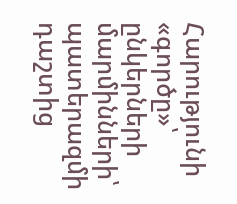Հարությունի «գործը»՝ ընկերների մարմինների՝ պատերազմի դաշտից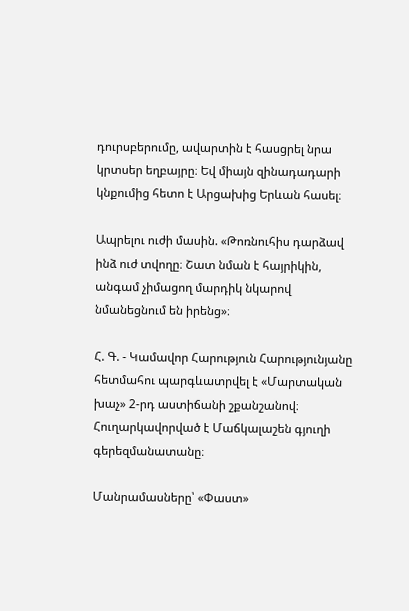դուրսբերումը, ավարտին է հասցրել նրա կրտսեր եղբայրը։ Եվ միայն զինադադարի կնքումից հետո է Արցախից Երևան հասել։

Ապրելու ուժի մասին. «Թոռնուհիս դարձավ ինձ ուժ տվողը։ Շատ նման է հայրիկին, անգամ չիմացող մարդիկ նկարով նմանեցնում են իրենց»։

Հ. Գ. - Կամավոր Հարություն Հարությունյանը հետմահու պարգևատրվել է «Մարտական խաչ» 2-րդ աստիճանի շքանշանով։ Հուղարկավորված է Մաճկալաշեն գյուղի գերեզմանատանը։

Մանրամասները՝ «Փաստ»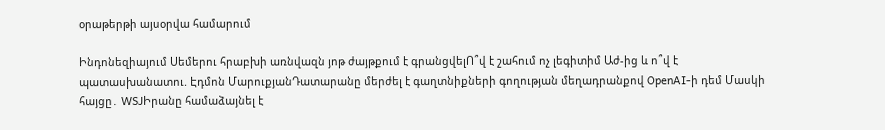օրաթերթի այսօրվա համարում

Ինդոնեզիայում Սեմերու հրաբխի առնվազն յոթ ժայթքում է գրանցվելՈ՞վ է շահում ոչ լեգիտիմ Աժ-ից և ո՞վ է պատասխանատու. Էդմոն ՄարուքյանԴատարանը մերժել է գաղտնիքների գողության մեղադրանքով OpenAI-ի դեմ Մասկի հայցը․ WSJԻրանը համաձայնել է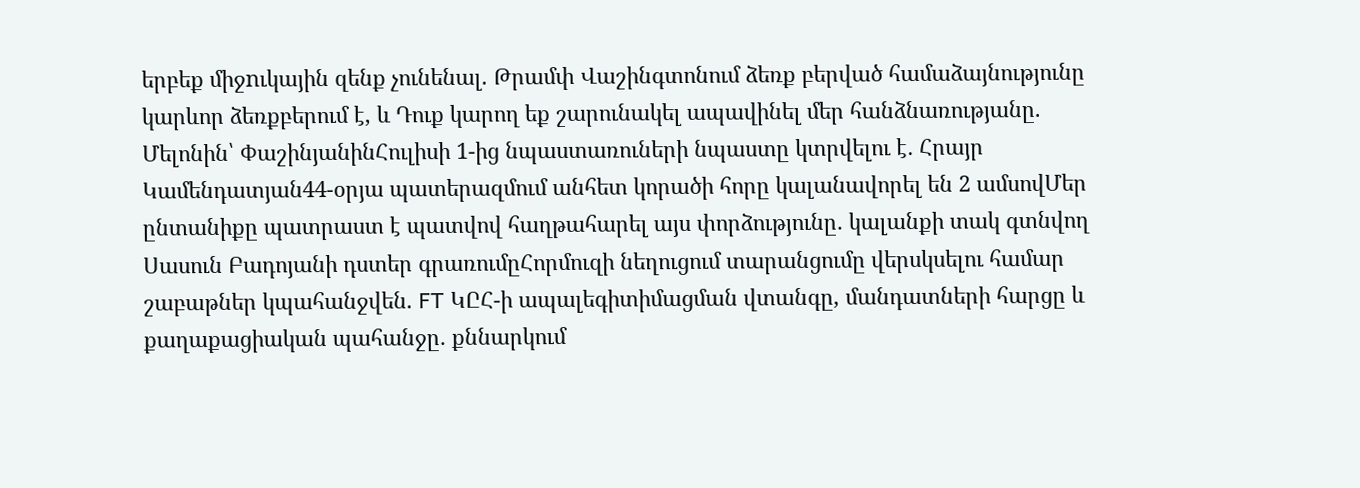երբեք միջnւկային զենք չունենալ. Թրամփ Վաշինգտոնում ձեռք բերված համաձայնությունը կարևոր ձեռքբերում է, և Դուք կարող եք շարունակել ապավինել մեր հանձնառությանը. Մելոնին՝ ՓաշինյանինՀուլիսի 1-ից նպաստառուների նպաստը կտրվելու է․ Հրայր Կամենդատյան44-օրյա պատերազմում անհետ կորածի հորը կալանավորել են 2 ամսովՄեր ընտանիքը պատրաստ է պատվով հաղթահարել այս փորձությունը․ կալանքի տակ գտնվող Սասուն Բադոյանի դստեր գրառումըՀորմուզի նեղուցում տարանցումը վերսկսելու համար շաբաթներ կպահանջվեն. FT ԿԸՀ-ի ապալեգիտիմացման վտանգը, մանդատների հարցը և քաղաքացիական պահանջը․ քննարկում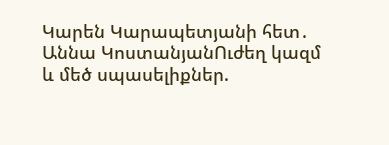Կարեն Կարապետյանի հետ․ Աննա ԿոստանյանՈւժեղ կազմ և մեծ սպասելիքներ.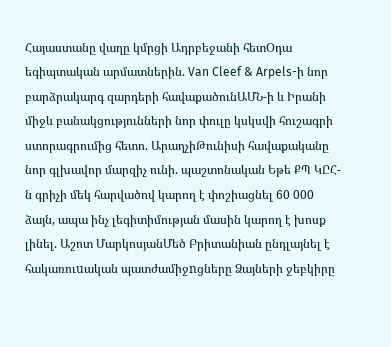Հայաստանը վաղը կմրցի Ադրբեջանի հետՕդա եգիպտական արմատներին. Van Cleef & Arpels-ի նոր բարձրակարգ զարդերի հավաքածունԱՄՆ-ի և Իրանի միջև բանակցությունների նոր փուլը կսկսվի հուշագրի ստորագրումից հետո. ԱրաղչիԹունիսի հավաքականը նոր գլխավոր մարզիչ ունի. պաշտոնական Եթե ՔՊ ԿԸՀ-ն գրիչի մեկ հարվածով կարող է փոշիացնել 60 000 ձայն, ապա ինչ լեգիտիմության մասին կարող է խոսք լինել. Աշոտ ՄարկոսյանՄեծ Բրիտանիան ընդլայնել է հակառուuական պատժամիջnցները Ձայների ջեբկիրը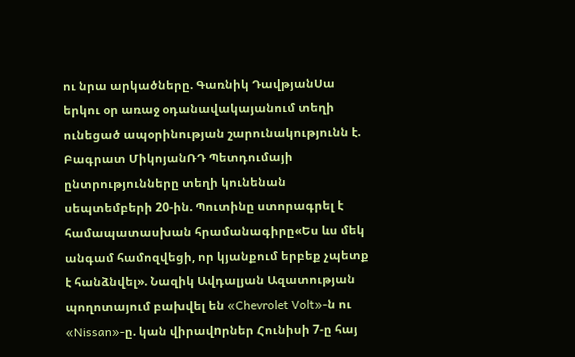ու նրա արկածները. Գառնիկ ԴավթյանՍա երկու օր առաջ օդանավակայանում տեղի ունեցած ապօրինության շարունակությունն է. Բագրատ ՄիկոյանՌԴ Պետդումայի ընտրությունները տեղի կունենան սեպտեմբերի 20-ին. Պուտինը ստորագրել է համապատասխան հրամանագիրը«Ես ևս մեկ անգամ համոզվեցի, որ կյանքում երբեք չպետք է հանձնվել». Նազիկ Ավդալյան Ազատության պողոտայում բախվել են «Chevrolet Volt»-ն ու «Nissan»-ը. կան վիրավnրներ Հունիսի 7-ը հայ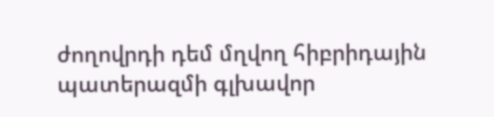ժողովրդի դեմ մղվող հիբրիդային պատերազմի գլխավոր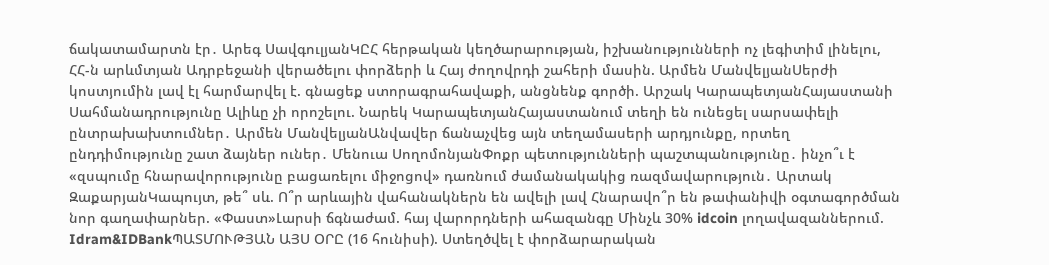ճակատամարտն էր․ Արեգ ՍավգուլյանԿԸՀ հերթական կեղծարարության, իշխանությունների ոչ լեգիտիմ լինելու, ՀՀ-ն արևմտյան Ադրբեջանի վերածելու փորձերի և Հայ ժողովրդի շահերի մասին. Արմեն ՄանվելյանՍերժի կոստյումին լավ էլ հարմարվել է. գնացեք ստորագրահավաքի, անցնենք գործի. Արշակ ԿարապետյանՀայաստանի Սահմանադրությունը Ալիևը չի որոշելու. Նարեկ ԿարապետյանՀայաստանում տեղի են ունեցել սարսափելի ընտրախախտումներ․ Արմեն ՄանվելյանԱնվավեր ճանաչվեց այն տեղամասերի արդյունքը, որտեղ ընդդիմությունը շատ ձայներ ուներ․ Մենուա ՍողոմոնյանՓոքր պետությունների պաշտպանությունը․ ինչո՞ւ է «զսպումը հնարավորությունը բացառելու միջոցով» դառնում ժամանակակից ռազմավարություն․ Արտակ ԶաքարյանԿապույտ, թե՞ սև. Ո՞ր արևային վահանակներն են ավելի լավ Հնարավո՞ր են թափանիվի օգտագործման նոր գաղափարներ. «Փաստ»Լարսի ճգնաժամ. հայ վարորդների ահազանգը Մինչև 30% idcoin լողավազաններում. Idram&IDBankՊԱՏՄՈՒԹՅԱՆ ԱՅՍ ՕՐԸ (16 հունիսի). Ստեղծվել է փորձարարական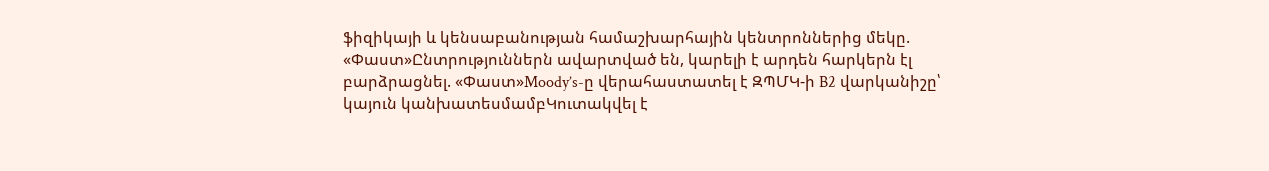ֆիզիկայի և կենսաբանության համաշխարհային կենտրոններից մեկը. «Փաստ»Ընտրություններն ավարտված են, կարելի է արդեն հարկերն էլ բարձրացնել. «Փաստ»Moody’s-ը վերահաստատել է ԶՊՄԿ-ի B2 վարկանիշը՝ կայուն կանխատեսմամբԿուտակվել է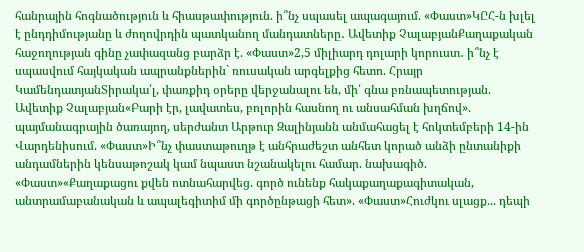հանրային հոգնածություն և հիասթափություն. ի՞նչ սպասել ապագայում. «Փաստ»ԿԸՀ-ն խլել է ընդդիմությանը և ժողովրդին պատկանող մանդատները․ Ավետիք ՉալաբյանՔաղաքական հաջողության գինը չափազանց բարձր է. «Փաստ»2,5 միլիարդ դոլարի կորուստ․ ի՞նչ է սպասվում հայկական ապրանքներին` ռուսական արգելքից հետո. Հրայր ԿամենդատյանՏիրակա՛լ, փառքիդ օրերը վերջանալու են, մի՛ գնա բռնապետության. Ավետիք Չալաբյան«Բարի էր, լավատես, բոլորին հասնող ու անսահման խղճով». պայմանագրային ծառայող, սերժանտ Արթուր Զալինյանն անմահացել է հոկտեմբերի 14-ին Վարդենիսում. «Փաստ»Ի՞նչ փաստաթուղթ է անհրաժեշտ անհետ կորած անձի ընտանիքի անդամներին կենսաթոշակ կամ նպաստ նշանակելու համար. նախագիծ. «Փաստ»«Քաղաքացու քվեն ոտնահարվեց. գործ ունենք հակաքաղաքագիտական, անտրամաբանական և ապալեգիտիմ մի գործընթացի հետ». «Փաստ»Հուժկու սլացք... դեպի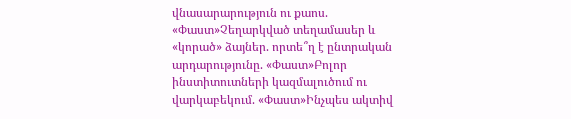վնասարարություն ու քաոս. «Փաստ»Չեղարկված տեղամասեր և «կորած» ձայներ. որտե՞ղ է ընտրական արդարությունը. «Փաստ»Բոլոր ինստիտուտների կազմալուծում ու վարկաբեկում. «Փաստ»Ինչպես ակտիվ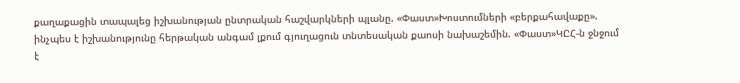քաղաքացին տապալեց իշխանության ընտրական հաշվարկների պլանը. «Փաստ»Խոստումների «բերքահավաքը». ինչպես է իշխանությունը հերթական անգամ լքում գյուղացուն տնտեսական քաոսի նախաշեմին. «Փաստ»ԿԸՀ-ն ջնջում է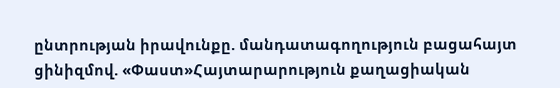ընտրության իրավունքը. մանդատագողություն բացահայտ ցինիզմով. «Փաստ»Հայտարարություն քաղացիական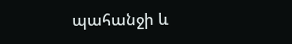պահանջի և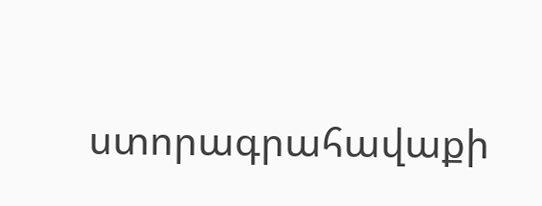ստորագրահավաքի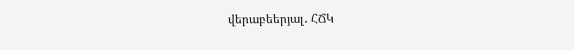վերաբեերյալ․ ՀՃԿ